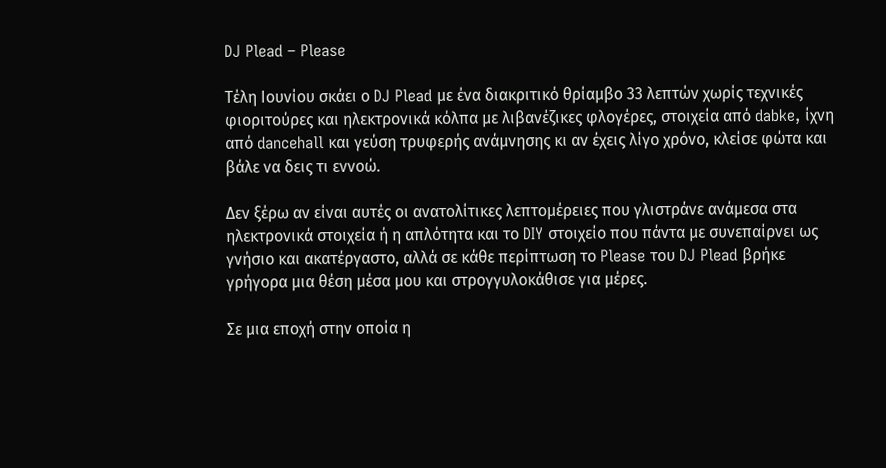DJ Plead – Please

Τέλη Ιουνίου σκάει ο DJ Plead με ένα διακριτικό θρίαμβο 33 λεπτών χωρίς τεχνικές φιοριτούρες και ηλεκτρονικά κόλπα με λιβανέζικες φλογέρες, στοιχεία από dabke, ίχνη από dancehall και γεύση τρυφερής ανάμνησης κι αν έχεις λίγο χρόνο, κλείσε φώτα και βάλε να δεις τι εννοώ.

Δεν ξέρω αν είναι αυτές οι ανατολίτικες λεπτομέρειες που γλιστράνε ανάμεσα στα ηλεκτρονικά στοιχεία ή η απλότητα και το DIY στοιχείο που πάντα με συνεπαίρνει ως γνήσιο και ακατέργαστο, αλλά σε κάθε περίπτωση το Please του DJ Plead βρήκε γρήγορα μια θέση μέσα μου και στρογγυλοκάθισε για μέρες.

Σε μια εποχή στην οποία η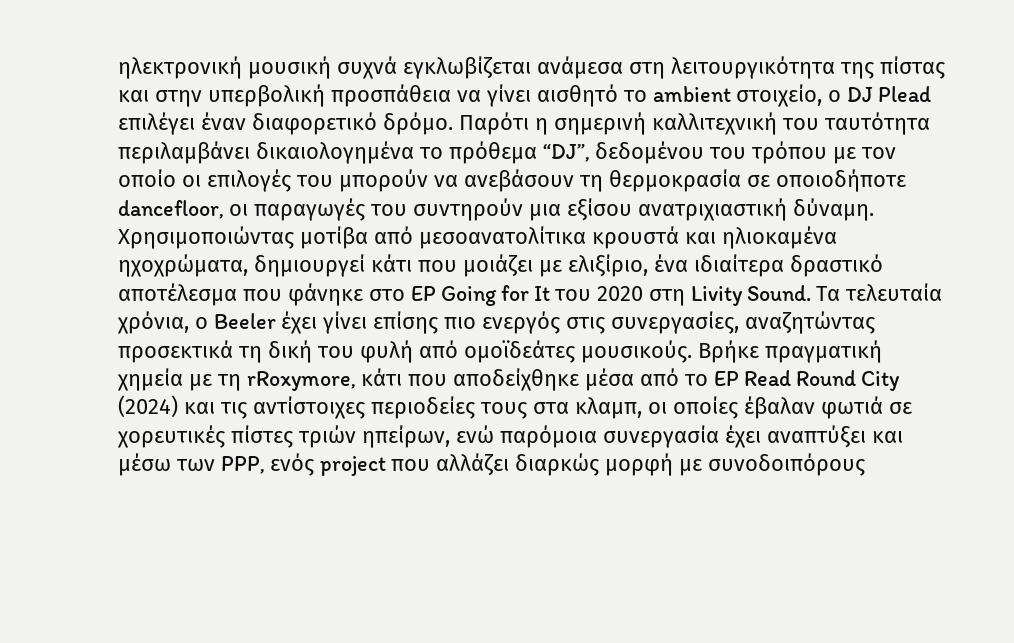ηλεκτρονική μουσική συχνά εγκλωβίζεται ανάμεσα στη λειτουργικότητα της πίστας και στην υπερβολική προσπάθεια να γίνει αισθητό το ambient στοιχείο, ο DJ Plead επιλέγει έναν διαφορετικό δρόμο. Παρότι η σημερινή καλλιτεχνική του ταυτότητα περιλαμβάνει δικαιολογημένα το πρόθεμα “DJ”, δεδομένου του τρόπου με τον οποίο οι επιλογές του μπορούν να ανεβάσουν τη θερμοκρασία σε οποιοδήποτε dancefloor, οι παραγωγές του συντηρούν μια εξίσου ανατριχιαστική δύναμη. Χρησιμοποιώντας μοτίβα από μεσοανατολίτικα κρουστά και ηλιοκαμένα ηχοχρώματα, δημιουργεί κάτι που μοιάζει με ελιξίριο, ένα ιδιαίτερα δραστικό αποτέλεσμα που φάνηκε στο EP Going for It του 2020 στη Livity Sound. Τα τελευταία χρόνια, ο Beeler έχει γίνει επίσης πιο ενεργός στις συνεργασίες, αναζητώντας προσεκτικά τη δική του φυλή από ομοϊδεάτες μουσικούς. Βρήκε πραγματική χημεία με τη rRoxymore, κάτι που αποδείχθηκε μέσα από το EP Read Round City (2024) και τις αντίστοιχες περιοδείες τους στα κλαμπ, οι οποίες έβαλαν φωτιά σε χορευτικές πίστες τριών ηπείρων, ενώ παρόμοια συνεργασία έχει αναπτύξει και μέσω των PPP, ενός project που αλλάζει διαρκώς μορφή με συνοδοιπόρους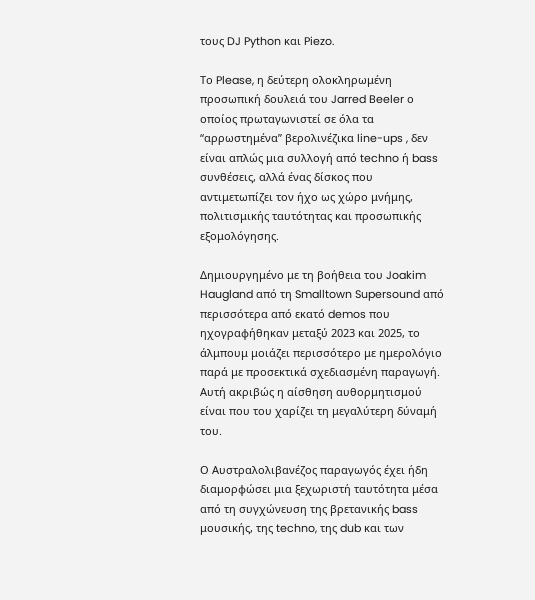τους DJ Python και Piezo.

Το Please, η δεύτερη ολοκληρωμένη προσωπική δουλειά του Jarred Beeler ο οποίος πρωταγωνιστεί σε όλα τα “αρρωστημένα” βερολινέζικα line-ups , δεν είναι απλώς μια συλλογή από techno ή bass συνθέσεις, αλλά ένας δίσκος που αντιμετωπίζει τον ήχο ως χώρο μνήμης, πολιτισμικής ταυτότητας και προσωπικής εξομολόγησης.

Δημιουργημένο με τη βοήθεια του Joakim Haugland από τη Smalltown Supersound από περισσότερα από εκατό demos που ηχογραφήθηκαν μεταξύ 2023 και 2025, το άλμπουμ μοιάζει περισσότερο με ημερολόγιο παρά με προσεκτικά σχεδιασμένη παραγωγή. Αυτή ακριβώς η αίσθηση αυθορμητισμού είναι που του χαρίζει τη μεγαλύτερη δύναμή του.

Ο Αυστραλολιβανέζος παραγωγός έχει ήδη διαμορφώσει μια ξεχωριστή ταυτότητα μέσα από τη συγχώνευση της βρετανικής bass μουσικής, της techno, της dub και των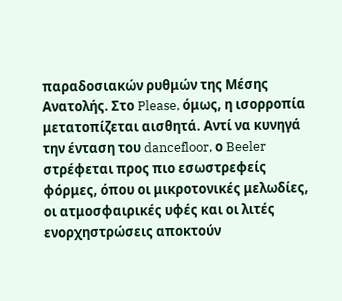παραδοσιακών ρυθμών της Μέσης Ανατολής. Στο Please, όμως, η ισορροπία μετατοπίζεται αισθητά. Αντί να κυνηγά την ένταση του dancefloor, ο Beeler στρέφεται προς πιο εσωστρεφείς φόρμες, όπου οι μικροτονικές μελωδίες, οι ατμοσφαιρικές υφές και οι λιτές ενορχηστρώσεις αποκτούν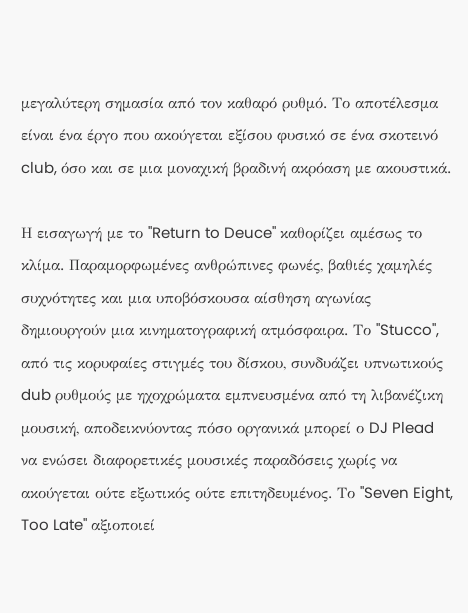μεγαλύτερη σημασία από τον καθαρό ρυθμό. Το αποτέλεσμα είναι ένα έργο που ακούγεται εξίσου φυσικό σε ένα σκοτεινό club, όσο και σε μια μοναχική βραδινή ακρόαση με ακουστικά.

Η εισαγωγή με το "Return to Deuce" καθορίζει αμέσως το κλίμα. Παραμορφωμένες ανθρώπινες φωνές, βαθιές χαμηλές συχνότητες και μια υποβόσκουσα αίσθηση αγωνίας δημιουργούν μια κινηματογραφική ατμόσφαιρα. Το "Stucco", από τις κορυφαίες στιγμές του δίσκου, συνδυάζει υπνωτικούς dub ρυθμούς με ηχοχρώματα εμπνευσμένα από τη λιβανέζικη μουσική, αποδεικνύοντας πόσο οργανικά μπορεί ο DJ Plead να ενώσει διαφορετικές μουσικές παραδόσεις χωρίς να ακούγεται ούτε εξωτικός ούτε επιτηδευμένος. Το "Seven Eight, Too Late" αξιοποιεί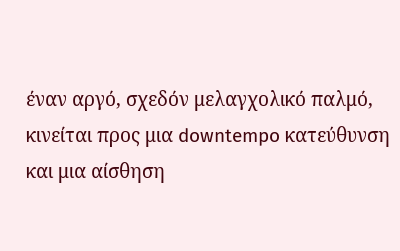έναν αργό, σχεδόν μελαγχολικό παλμό, κινείται προς μια downtempo κατεύθυνση και μια αίσθηση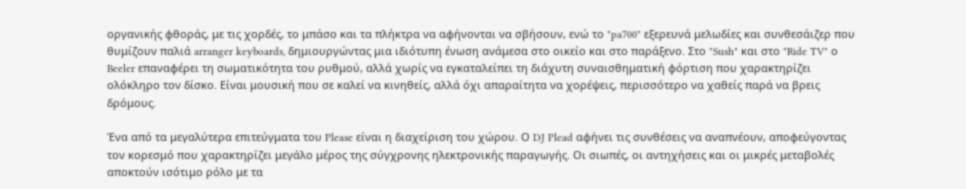οργανικής φθοράς, με τις χορδές, το μπάσο και τα πλήκτρα να αφήνονται να σβήσουν, ενώ το "pa700" εξερευνά μελωδίες και συνθεσάιζερ που θυμίζουν παλιά arranger keyboards, δημιουργώντας μια ιδιότυπη ένωση ανάμεσα στο οικείο και στο παράξενο. Στο "Sush" και στο "Ride TV" ο Beeler επαναφέρει τη σωματικότητα του ρυθμού, αλλά χωρίς να εγκαταλείπει τη διάχυτη συναισθηματική φόρτιση που χαρακτηρίζει ολόκληρο τον δίσκο. Είναι μουσική που σε καλεί να κινηθείς, αλλά όχι απαραίτητα να χορέψεις, περισσότερο να χαθείς παρά να βρεις δρόμους.

Ένα από τα μεγαλύτερα επιτεύγματα του Please είναι η διαχείριση του χώρου. Ο DJ Plead αφήνει τις συνθέσεις να αναπνέουν, αποφεύγοντας τον κορεσμό που χαρακτηρίζει μεγάλο μέρος της σύγχρονης ηλεκτρονικής παραγωγής. Οι σιωπές, οι αντηχήσεις και οι μικρές μεταβολές αποκτούν ισότιμο ρόλο με τα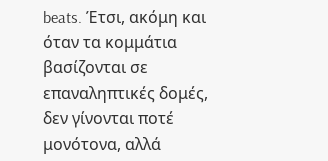beats. Έτσι, ακόμη και όταν τα κομμάτια βασίζονται σε επαναληπτικές δομές, δεν γίνονται ποτέ μονότονα, αλλά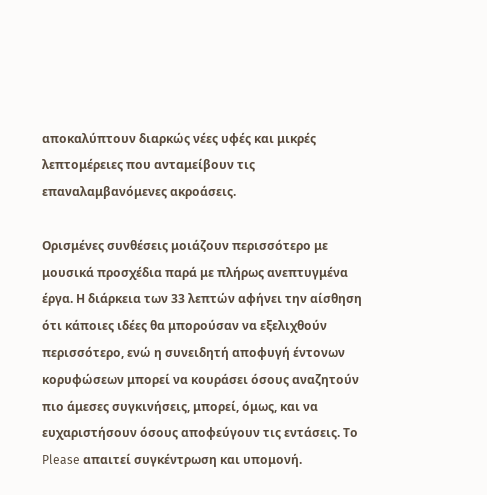αποκαλύπτουν διαρκώς νέες υφές και μικρές λεπτομέρειες που ανταμείβουν τις επαναλαμβανόμενες ακροάσεις.

Ορισμένες συνθέσεις μοιάζουν περισσότερο με μουσικά προσχέδια παρά με πλήρως ανεπτυγμένα έργα. Η διάρκεια των 33 λεπτών αφήνει την αίσθηση ότι κάποιες ιδέες θα μπορούσαν να εξελιχθούν περισσότερο, ενώ η συνειδητή αποφυγή έντονων κορυφώσεων μπορεί να κουράσει όσους αναζητούν πιο άμεσες συγκινήσεις, μπορεί, όμως, και να ευχαριστήσουν όσους αποφεύγουν τις εντάσεις. Το Please απαιτεί συγκέντρωση και υπομονή.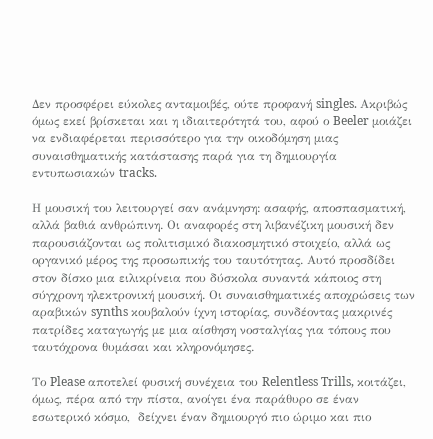Δεν προσφέρει εύκολες ανταμοιβές, ούτε προφανή singles. Ακριβώς όμως εκεί βρίσκεται και η ιδιαιτερότητά του, αφού ο Beeler μοιάζει να ενδιαφέρεται περισσότερο για την οικοδόμηση μιας συναισθηματικής κατάστασης παρά για τη δημιουργία εντυπωσιακών tracks.

Η μουσική του λειτουργεί σαν ανάμνηση: ασαφής, αποσπασματική, αλλά βαθιά ανθρώπινη. Οι αναφορές στη λιβανέζικη μουσική δεν παρουσιάζονται ως πολιτισμικό διακοσμητικό στοιχείο, αλλά ως οργανικό μέρος της προσωπικής του ταυτότητας. Αυτό προσδίδει στον δίσκο μια ειλικρίνεια που δύσκολα συναντά κάποιος στη σύγχρονη ηλεκτρονική μουσική. Οι συναισθηματικές αποχρώσεις των αραβικών synths κουβαλούν ίχνη ιστορίας, συνδέοντας μακρινές πατρίδες καταγωγής με μια αίσθηση νοσταλγίας για τόπους που ταυτόχρονα θυμάσαι και κληρονόμησες.

Το Please αποτελεί φυσική συνέχεια του Relentless Trills, κοιτάζει, όμως, πέρα από την πίστα, ανοίγει ένα παράθυρο σε έναν εσωτερικό κόσμο,  δείχνει έναν δημιουργό πιο ώριμο και πιο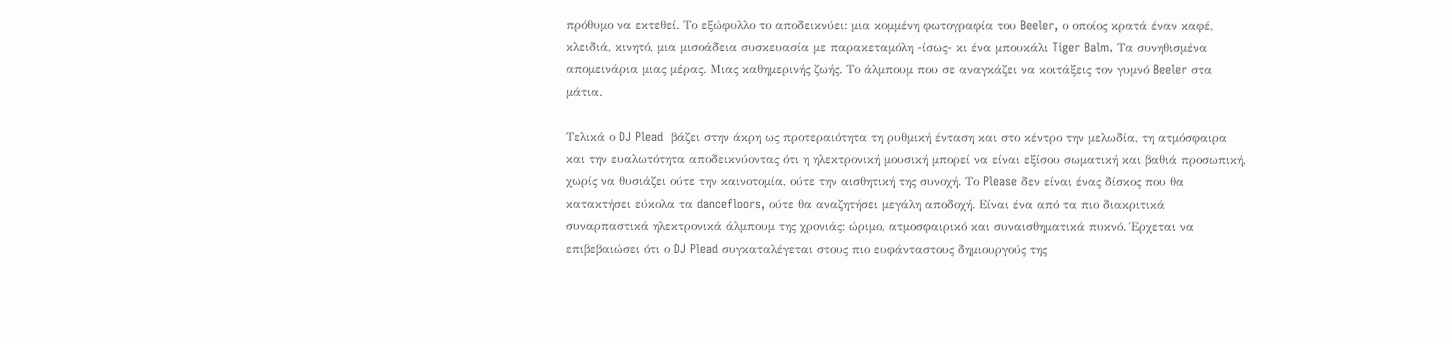πρόθυμο να εκτεθεί. Το εξώφυλλο το αποδεικνύει: μια κομμένη φωτογραφία του Beeler, ο οποίος κρατά έναν καφέ, κλειδιά, κινητό, μια μισοάδεια συσκευασία με παρακεταμόλη -ίσως- κι ένα μπουκάλι Tiger Balm. Τα συνηθισμένα απομεινάρια μιας μέρας. Μιας καθημερινής ζωής. Το άλμπουμ που σε αναγκάζει να κοιτάξεις τον γυμνό Beeler στα μάτια.

Τελικά ο DJ Plead  βάζει στην άκρη ως προτεραιότητα τη ρυθμική ένταση και στο κέντρο την μελωδία, τη ατμόσφαιρα και την ευαλωτότητα αποδεικνύοντας ότι η ηλεκτρονική μουσική μπορεί να είναι εξίσου σωματική και βαθιά προσωπική, χωρίς να θυσιάζει ούτε την καινοτομία, ούτε την αισθητική της συνοχή. Το Please δεν είναι ένας δίσκος που θα κατακτήσει εύκολα τα dancefloors, ούτε θα αναζητήσει μεγάλη αποδοχή. Είναι ένα από τα πιο διακριτικά συναρπαστικά ηλεκτρονικά άλμπουμ της χρονιάς: ώριμο, ατμοσφαιρικό και συναισθηματικά πυκνό. Έρχεται να επιβεβαιώσει ότι ο DJ Plead συγκαταλέγεται στους πιο ευφάνταστους δημιουργούς της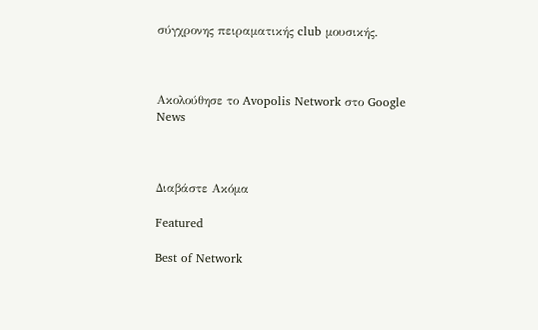σύγχρονης πειραματικής club μουσικής.



Ακολούθησε το Avopolis Network στο Google News



Διαβάστε Ακόμα

Featured

Best of Network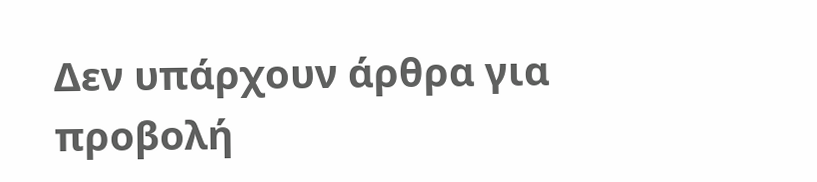Δεν υπάρχουν άρθρα για προβολή